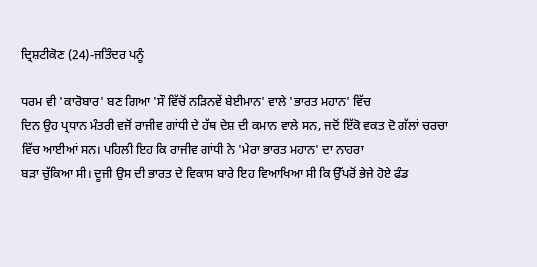ਦ੍ਰਿਸ਼ਟੀਕੋਣ (24)-ਜਤਿੰਦਰ ਪਨੂੰ

ਧਰਮ ਵੀ 'ਕਾਰੋਬਾਰ' ਬਣ ਗਿਆ 'ਸੌ ਵਿੱਚੋਂ ਨੜਿਨਵੇਂ ਬੇਈਮਾਨ' ਵਾਲੇ 'ਭਾਰਤ ਮਹਾਨ' ਵਿੱਚ
ਦਿਨ ਉਹ ਪ੍ਰਧਾਨ ਮੰਤਰੀ ਵਜੋਂ ਰਾਜੀਵ ਗਾਂਧੀ ਦੇ ਹੱਥ ਦੇਸ਼ ਦੀ ਕਮਾਨ ਵਾਲੇ ਸਨ, ਜਦੋਂ ਇੱਕੋ ਵਕਤ ਦੋ ਗੱਲਾਂ ਚਰਚਾ ਵਿੱਚ ਆਈਆਂ ਸਨ। ਪਹਿਲੀ ਇਹ ਕਿ ਰਾਜੀਵ ਗਾਂਧੀ ਨੇ 'ਮੇਰਾ ਭਾਰਤ ਮਹਾਨ' ਦਾ ਨਾਹਰਾ
ਬੜਾ ਚੁੱਕਿਆ ਸੀ। ਦੂਜੀ ਉਸ ਦੀ ਭਾਰਤ ਦੇ ਵਿਕਾਸ ਬਾਰੇ ਇਹ ਵਿਆਖਿਆ ਸੀ ਕਿ ਉੱਪਰੋਂ ਭੇਜੇ ਹੋਏ ਫੰਡ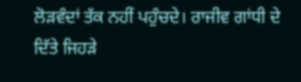ਲੋੜਵੰਦਾਂ ਤੱਕ ਨਹੀਂ ਪਹੁੰਚਦੇ। ਰਾਜੀਵ ਗਾਂਧੀ ਦੇ ਦਿੱਤੇ ਜਿਹੜੇ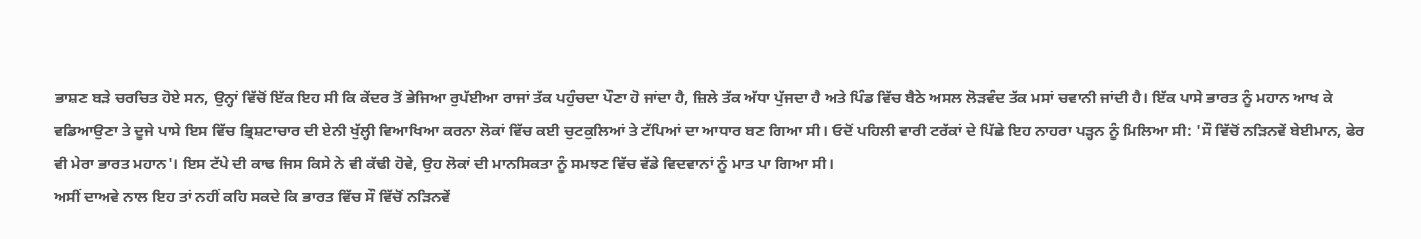ਭਾਸ਼ਣ ਬੜੇ ਚਰਚਿਤ ਹੋਏ ਸਨ, ਉਨ੍ਹਾਂ ਵਿੱਚੋਂ ਇੱਕ ਇਹ ਸੀ ਕਿ ਕੇਂਦਰ ਤੋਂ ਭੇਜਿਆ ਰੁਪੱਈਆ ਰਾਜਾਂ ਤੱਕ ਪਹੁੰਚਦਾ ਪੌਣਾ ਹੋ ਜਾਂਦਾ ਹੈ, ਜ਼ਿਲੇ ਤੱਕ ਅੱਧਾ ਪੁੱਜਦਾ ਹੈ ਅਤੇ ਪਿੰਡ ਵਿੱਚ ਬੈਠੇ ਅਸਲ ਲੋੜਵੰਦ ਤੱਕ ਮਸਾਂ ਚਵਾਨੀ ਜਾਂਦੀ ਹੈ। ਇੱਕ ਪਾਸੇ ਭਾਰਤ ਨੂੰ ਮਹਾਨ ਆਖ ਕੇ ਵਡਿਆਉਣਾ ਤੇ ਦੂਜੇ ਪਾਸੇ ਇਸ ਵਿੱਚ ਭ੍ਰਿਸ਼ਟਾਚਾਰ ਦੀ ਏਨੀ ਖੁੱਲ੍ਹੀ ਵਿਆਖਿਆ ਕਰਨਾ ਲੋਕਾਂ ਵਿੱਚ ਕਈ ਚੁਟਕੁਲਿਆਂ ਤੇ ਟੱਪਿਆਂ ਦਾ ਆਧਾਰ ਬਣ ਗਿਆ ਸੀ। ਓਦੋਂ ਪਹਿਲੀ ਵਾਰੀ ਟਰੱਕਾਂ ਦੇ ਪਿੱਛੇ ਇਹ ਨਾਹਰਾ ਪੜ੍ਹਨ ਨੂੰ ਮਿਲਿਆ ਸੀ: 'ਸੌ ਵਿੱਚੋਂ ਨੜਿਨਵੇਂ ਬੇਈਮਾਨ, ਫੇਰ ਵੀ ਮੇਰਾ ਭਾਰਤ ਮਹਾਨ'। ਇਸ ਟੱਪੇ ਦੀ ਕਾਢ ਜਿਸ ਕਿਸੇ ਨੇ ਵੀ ਕੱਢੀ ਹੋਵੇ, ਉਹ ਲੋਕਾਂ ਦੀ ਮਾਨਸਿਕਤਾ ਨੂੰ ਸਮਝਣ ਵਿੱਚ ਵੱਡੇ ਵਿਦਵਾਨਾਂ ਨੂੰ ਮਾਤ ਪਾ ਗਿਆ ਸੀ।
ਅਸੀਂ ਦਾਅਵੇ ਨਾਲ ਇਹ ਤਾਂ ਨਹੀਂ ਕਹਿ ਸਕਦੇ ਕਿ ਭਾਰਤ ਵਿੱਚ ਸੌ ਵਿੱਚੋਂ ਨੜਿਨਵੇਂ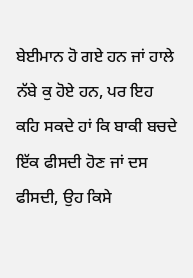ਬੇਈਮਾਨ ਹੋ ਗਏ ਹਨ ਜਾਂ ਹਾਲੇ ਨੱਬੇ ਕੁ ਹੋਏ ਹਨ, ਪਰ ਇਹ ਕਹਿ ਸਕਦੇ ਹਾਂ ਕਿ ਬਾਕੀ ਬਚਦੇ ਇੱਕ ਫੀਸਦੀ ਹੋਣ ਜਾਂ ਦਸ ਫੀਸਦੀ, ਉਹ ਕਿਸੇ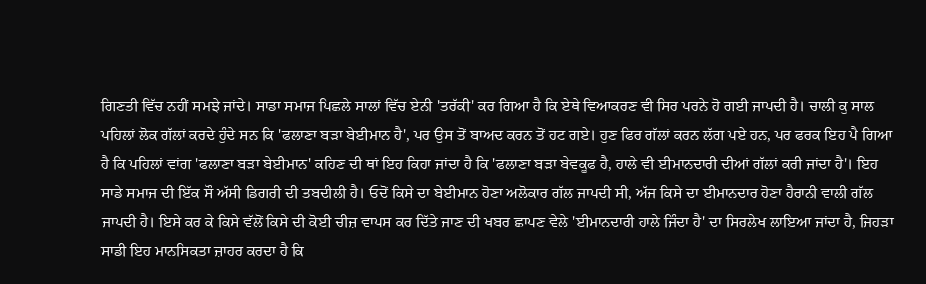ਗਿਣਤੀ ਵਿੱਚ ਨਹੀਂ ਸਮਝੇ ਜਾਂਦੇ। ਸਾਡਾ ਸਮਾਜ ਪਿਛਲੇ ਸਾਲਾਂ ਵਿੱਚ ਏਨੀ 'ਤਰੱਕੀ' ਕਰ ਗਿਆ ਹੈ ਕਿ ਏਥੇ ਵਿਆਕਰਣ ਵੀ ਸਿਰ ਪਰਨੇ ਹੋ ਗਈ ਜਾਪਦੀ ਹੈ। ਚਾਲੀ ਕੁ ਸਾਲ ਪਹਿਲਾਂ ਲੋਕ ਗੱਲਾਂ ਕਰਦੇ ਹੁੰਦੇ ਸਨ ਕਿ 'ਫਲਾਣਾ ਬੜਾ ਬੇਈਮਾਨ ਹੈ', ਪਰ ਉਸ ਤੋਂ ਬਾਅਦ ਕਰਨ ਤੋਂ ਹਟ ਗਏ। ਹੁਣ ਫਿਰ ਗੱਲਾਂ ਕਰਨ ਲੱਗ ਪਏ ਹਨ, ਪਰ ਫਰਕ ਇਹ ਪੈ ਗਿਆ ਹੈ ਕਿ ਪਹਿਲਾਂ ਵਾਂਗ 'ਫਲਾਣਾ ਬੜਾ ਬੇਈਮਾਨ' ਕਹਿਣ ਦੀ ਥਾਂ ਇਹ ਕਿਹਾ ਜਾਂਦਾ ਹੈ ਕਿ 'ਫਲਾਣਾ ਬੜਾ ਬੇਵਕੂਫ ਹੈ, ਹਾਲੇ ਵੀ ਈਮਾਨਦਾਰੀ ਦੀਆਂ ਗੱਲਾਂ ਕਰੀ ਜਾਂਦਾ ਹੈ'। ਇਹ ਸਾਡੇ ਸਮਾਜ ਦੀ ਇੱਕ ਸੌ ਅੱਸੀ ਡਿਗਰੀ ਦੀ ਤਬਦੀਲੀ ਹੈ। ਓਦੋਂ ਕਿਸੇ ਦਾ ਬੇਈਮਾਨ ਹੋਣਾ ਅਲੋਕਾਰ ਗੱਲ ਜਾਪਦੀ ਸੀ, ਅੱਜ ਕਿਸੇ ਦਾ ਈਮਾਨਦਾਰ ਹੋਣਾ ਹੈਰਾਨੀ ਵਾਲੀ ਗੱਲ ਜਾਪਦੀ ਹੈ। ਇਸੇ ਕਰ ਕੇ ਕਿਸੇ ਵੱਲੋਂ ਕਿਸੇ ਦੀ ਕੋਈ ਚੀਜ਼ ਵਾਪਸ ਕਰ ਦਿੱਤੇ ਜਾਣ ਦੀ ਖਬਰ ਛਾਪਣ ਵੇਲੇ 'ਈਮਾਨਦਾਰੀ ਹਾਲੇ ਜਿੰਦਾ ਹੈ' ਦਾ ਸਿਰਲੇਖ ਲਾਇਆ ਜਾਂਦਾ ਹੈ, ਜਿਹੜਾ ਸਾਡੀ ਇਹ ਮਾਨਸਿਕਤਾ ਜ਼ਾਹਰ ਕਰਦਾ ਹੈ ਕਿ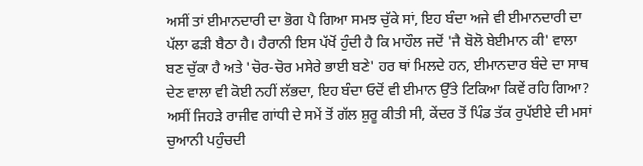ਅਸੀਂ ਤਾਂ ਈਮਾਨਦਾਰੀ ਦਾ ਭੋਗ ਪੈ ਗਿਆ ਸਮਝ ਚੁੱਕੇ ਸਾਂ, ਇਹ ਬੰਦਾ ਅਜੇ ਵੀ ਈਮਾਨਦਾਰੀ ਦਾ ਪੱਲਾ ਫੜੀ ਬੈਠਾ ਹੈ। ਹੈਰਾਨੀ ਇਸ ਪੱਖੋਂ ਹੁੰਦੀ ਹੈ ਕਿ ਮਾਹੌਲ ਜਦੋਂ 'ਜੈ ਬੋਲੋ ਬੇਈਮਾਨ ਕੀ' ਵਾਲਾ ਬਣ ਚੁੱਕਾ ਹੈ ਅਤੇ 'ਚੋਰ-ਚੋਰ ਮਸੇਰੇ ਭਾਈ ਬਣੇ' ਹਰ ਥਾਂ ਮਿਲਦੇ ਹਨ, ਈਮਾਨਦਾਰ ਬੰਦੇ ਦਾ ਸਾਥ ਦੇਣ ਵਾਲਾ ਵੀ ਕੋਈ ਨਹੀਂ ਲੱਭਦਾ, ਇਹ ਬੰਦਾ ਓਦੋਂ ਵੀ ਈਮਾਨ ਉੱਤੇ ਟਿਕਿਆ ਕਿਵੇਂ ਰਹਿ ਗਿਆ?
ਅਸੀਂ ਜਿਹੜੇ ਰਾਜੀਵ ਗਾਂਧੀ ਦੇ ਸਮੇਂ ਤੋਂ ਗੱਲ ਸ਼ੁਰੂ ਕੀਤੀ ਸੀ, ਕੇਂਦਰ ਤੋਂ ਪਿੰਡ ਤੱਕ ਰੁਪੱਈਏ ਦੀ ਮਸਾਂ ਚੁਆਨੀ ਪਹੁੰਚਦੀ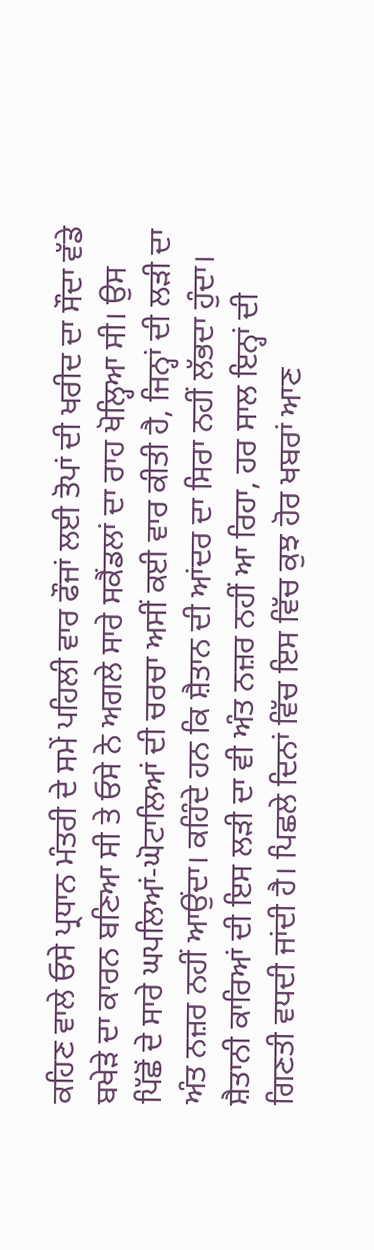ਕਹਿਣ ਵਾਲੇ ਓਸੇ ਪ੍ਰਧਾਨ ਮੰਤਰੀ ਦੇ ਸਮੇਂ ਪਹਿਲੀ ਵਾਰ ਫੌਜਾਂ ਲਈ ਤੋਪਾਂ ਦੀ ਖਰੀਦ ਦਾ ਸੌਦਾ ਵੱਡੇ ਬਖੇੜੇ ਦਾ ਕਾਰਨ ਬਣਿਆ ਸੀ ਤੇ ਓਸੇ ਨੇ ਅਗਲੇ ਸਾਰੇ ਸਕੈਂਡਲਾਂ ਦਾ ਰਾਹ ਖੋਲ੍ਹਿਆ ਸੀ। ਉਸ ਪਿੱਛੋਂ ਦੇ ਸਾਰੇ ਘਪਲਿਆਂ-ਘੋਟਾਲਿਆਂ ਦੀ ਚਰਚਾ ਅਸੀਂ ਕਈ ਵਾਰ ਕੀਤੀ ਹੈ, ਜਿਨ੍ਹਾਂ ਦੀ ਲੜੀ ਦਾ ਅੰਤ ਨਜ਼ਰ ਨਹੀਂ ਆਉਂਦਾ। ਕਹਿੰਦੇ ਹਨ ਕਿ ਸ਼ੈਤਾਨ ਦੀ ਆਂਦਰ ਦਾ ਸਿਰਾ ਨਹੀਂ ਲੱਭਦਾ ਹੁੰਦਾ। ਸ਼ੈਤਾਨੀ ਕਾਰਿਆਂ ਦੀ ਇਸ ਲੜੀ ਦਾ ਵੀ ਅੰਤ ਨਜ਼ਰ ਨਹੀਂ ਆ ਰਿਹਾ, ਹਰ ਸਾਲ ਇਨ੍ਹਾਂ ਦੀ ਗਿਣਤੀ ਵਧਦੀ ਜਾਂਦੀ ਹੈ। ਪਿਛਲੇ ਦਿਨਾਂ ਵਿੱਚ ਇਸ ਵਿੱਚ ਕੁਝ ਹੋਰ ਖਬਰਾਂ ਆਣ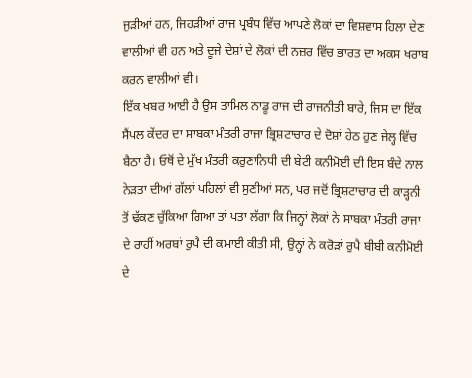ਜੁੜੀਆਂ ਹਨ, ਜਿਹੜੀਆਂ ਰਾਜ ਪ੍ਰਬੰਧ ਵਿੱਚ ਆਪਣੇ ਲੋਕਾਂ ਦਾ ਵਿਸ਼ਵਾਸ ਹਿਲਾ ਦੇਣ ਵਾਲੀਆਂ ਵੀ ਹਨ ਅਤੇ ਦੂਜੇ ਦੇਸ਼ਾਂ ਦੇ ਲੋਕਾਂ ਦੀ ਨਜ਼ਰ ਵਿੱਚ ਭਾਰਤ ਦਾ ਅਕਸ ਖਰਾਬ ਕਰਨ ਵਾਲੀਆਂ ਵੀ।
ਇੱਕ ਖਬਰ ਆਈ ਹੈ ਉਸ ਤਾਮਿਲ ਨਾਡੂ ਰਾਜ ਦੀ ਰਾਜਨੀਤੀ ਬਾਰੇ, ਜਿਸ ਦਾ ਇੱਕ ਸੈਂਪਲ ਕੇਂਦਰ ਦਾ ਸਾਬਕਾ ਮੰਤਰੀ ਰਾਜਾ ਭ੍ਰਿਸ਼ਟਾਚਾਰ ਦੇ ਦੋਸ਼ਾਂ ਹੇਠ ਹੁਣ ਜੇਲ੍ਹ ਵਿੱਚ ਬੈਠਾ ਹੈ। ਓਥੋਂ ਦੇ ਮੁੱਖ ਮੰਤਰੀ ਕਰੁਣਾਨਿਧੀ ਦੀ ਬੇਟੀ ਕਨੀਮੋਈ ਦੀ ਇਸ ਬੰਦੇ ਨਾਲ ਨੇੜਤਾ ਦੀਆਂ ਗੱਲਾਂ ਪਹਿਲਾਂ ਵੀ ਸੁਣੀਆਂ ਸਨ, ਪਰ ਜਦੋਂ ਭ੍ਰਿਸ਼ਟਾਚਾਰ ਦੀ ਕਾੜ੍ਹਨੀ ਤੋਂ ਢੱਕਣ ਚੁੱਕਿਆ ਗਿਆ ਤਾਂ ਪਤਾ ਲੱਗਾ ਕਿ ਜਿਨ੍ਹਾਂ ਲੋਕਾਂ ਨੇ ਸਾਬਕਾ ਮੰਤਰੀ ਰਾਜਾ ਦੇ ਰਾਹੀਂ ਅਰਬਾਂ ਰੁਪੈ ਦੀ ਕਮਾਈ ਕੀਤੀ ਸੀ, ਉਨ੍ਹਾਂ ਨੇ ਕਰੋੜਾਂ ਰੁਪੈ ਬੀਬੀ ਕਨੀਮੋਈ ਦੇ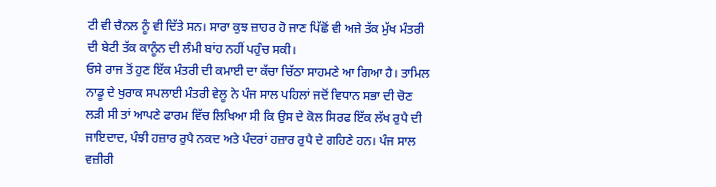ਟੀ ਵੀ ਚੈਨਲ ਨੂੰ ਵੀ ਦਿੱਤੇ ਸਨ। ਸਾਰਾ ਕੁਝ ਜ਼ਾਹਰ ਹੋ ਜਾਣ ਪਿੱਛੋਂ ਵੀ ਅਜੇ ਤੱਕ ਮੁੱਖ ਮੰਤਰੀ ਦੀ ਬੇਟੀ ਤੱਕ ਕਾਨੂੰਨ ਦੀ ਲੰਮੀ ਬਾਂਹ ਨਹੀਂ ਪਹੁੰਚ ਸਕੀ।
ਓਸੇ ਰਾਜ ਤੋਂ ਹੁਣ ਇੱਕ ਮੰਤਰੀ ਦੀ ਕਮਾਈ ਦਾ ਕੱਚਾ ਚਿੱਠਾ ਸਾਹਮਣੇ ਆ ਗਿਆ ਹੈ। ਤਾਮਿਲ ਨਾਡੂ ਦੇ ਖੁਰਾਕ ਸਪਲਾਈ ਮੰਤਰੀ ਵੇਲੂ ਨੇ ਪੰਜ ਸਾਲ ਪਹਿਲਾਂ ਜਦੋਂ ਵਿਧਾਨ ਸਭਾ ਦੀ ਚੋਣ ਲੜੀ ਸੀ ਤਾਂ ਆਪਣੇ ਫਾਰਮ ਵਿੱਚ ਲਿਖਿਆ ਸੀ ਕਿ ਉਸ ਦੇ ਕੋਲ ਸਿਰਫ ਇੱਕ ਲੱਖ ਰੁਪੈ ਦੀ ਜਾਇਦਾਦ, ਪੰਝੀ ਹਜ਼ਾਰ ਰੁਪੈ ਨਕਦ ਅਤੇ ਪੰਦਰਾਂ ਹਜ਼ਾਰ ਰੁਪੈ ਦੇ ਗਹਿਣੇ ਹਨ। ਪੰਜ ਸਾਲ ਵਜ਼ੀਰੀ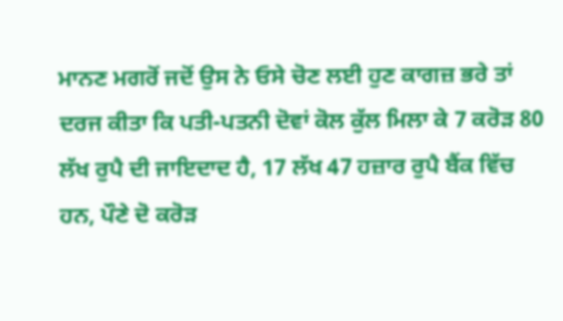ਮਾਨਣ ਮਗਰੋਂ ਜਦੋਂ ਉਸ ਨੇ ਓਸੇ ਚੋਣ ਲਈ ਹੁਣ ਕਾਗਜ਼ ਭਰੇ ਤਾਂ ਦਰਜ ਕੀਤਾ ਕਿ ਪਤੀ-ਪਤਨੀ ਦੋਵਾਂ ਕੋਲ ਕੁੱਲ ਮਿਲਾ ਕੇ 7 ਕਰੋੜ 80 ਲੱਖ ਰੁਪੈ ਦੀ ਜਾਇਦਾਦ ਹੈ, 17 ਲੱਖ 47 ਹਜ਼ਾਰ ਰੁਪੈ ਬੈਂਕ ਵਿੱਚ ਹਨ, ਪੌਣੇ ਦੋ ਕਰੋੜ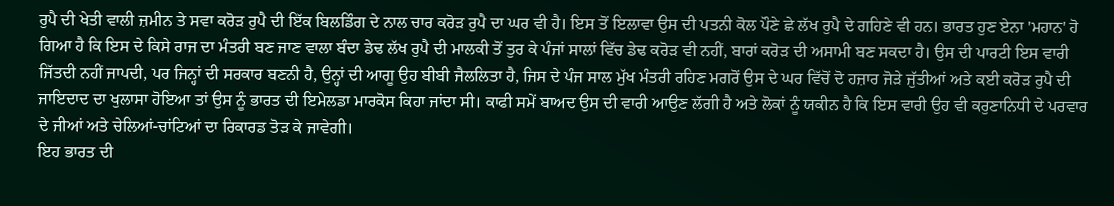ਰੁਪੈ ਦੀ ਖੇਤੀ ਵਾਲੀ ਜ਼ਮੀਨ ਤੇ ਸਵਾ ਕਰੋੜ ਰੁਪੈ ਦੀ ਇੱਕ ਬਿਲਡਿੰਗ ਦੇ ਨਾਲ ਚਾਰ ਕਰੋੜ ਰੁਪੈ ਦਾ ਘਰ ਵੀ ਹੈ। ਇਸ ਤੋਂ ਇਲਾਵਾ ਉਸ ਦੀ ਪਤਨੀ ਕੋਲ ਪੌਣੇ ਛੇ ਲੱਖ ਰੁਪੈ ਦੇ ਗਹਿਣੇ ਵੀ ਹਨ। ਭਾਰਤ ਹੁਣ ਏਨਾ 'ਮਹਾਨ' ਹੋ ਗਿਆ ਹੈ ਕਿ ਇਸ ਦੇ ਕਿਸੇ ਰਾਜ ਦਾ ਮੰਤਰੀ ਬਣ ਜਾਣ ਵਾਲਾ ਬੰਦਾ ਡੇਢ ਲੱਖ ਰੁਪੈ ਦੀ ਮਾਲਕੀ ਤੋਂ ਤੁਰ ਕੇ ਪੰਜਾਂ ਸਾਲਾਂ ਵਿੱਚ ਡੇਢ ਕਰੋੜ ਵੀ ਨਹੀਂ, ਬਾਰਾਂ ਕਰੋੜ ਦੀ ਅਸਾਮੀ ਬਣ ਸਕਦਾ ਹੈ। ਉਸ ਦੀ ਪਾਰਟੀ ਇਸ ਵਾਰੀ ਜਿੱਤਦੀ ਨਹੀਂ ਜਾਪਦੀ, ਪਰ ਜਿਨ੍ਹਾਂ ਦੀ ਸਰਕਾਰ ਬਣਨੀ ਹੈ, ਉਨ੍ਹਾਂ ਦੀ ਆਗੂ ਉਹ ਬੀਬੀ ਜੈਲਲਿਤਾ ਹੈ, ਜਿਸ ਦੇ ਪੰਜ ਸਾਲ ਮੁੱਖ ਮੰਤਰੀ ਰਹਿਣ ਮਗਰੋਂ ਉਸ ਦੇ ਘਰ ਵਿੱਚੋਂ ਦੋ ਹਜ਼ਾਰ ਜੋੜੇ ਜੁੱਤੀਆਂ ਅਤੇ ਕਈ ਕਰੋੜ ਰੁਪੈ ਦੀ ਜਾਇਦਾਦ ਦਾ ਖੁਲਾਸਾ ਹੋਇਆ ਤਾਂ ਉਸ ਨੂੰ ਭਾਰਤ ਦੀ ਇਮੇਲਡਾ ਮਾਰਕੋਸ ਕਿਹਾ ਜਾਂਦਾ ਸੀ। ਕਾਫੀ ਸਮੇਂ ਬਾਅਦ ਉਸ ਦੀ ਵਾਰੀ ਆਉਣ ਲੱਗੀ ਹੈ ਅਤੇ ਲੋਕਾਂ ਨੂੰ ਯਕੀਨ ਹੈ ਕਿ ਇਸ ਵਾਰੀ ਉਹ ਵੀ ਕਰੁਣਾਨਿਧੀ ਦੇ ਪਰਵਾਰ ਦੇ ਜੀਆਂ ਅਤੇ ਚੇਲਿਆਂ-ਚਾਂਟਿਆਂ ਦਾ ਰਿਕਾਰਡ ਤੋੜ ਕੇ ਜਾਵੇਗੀ।
ਇਹ ਭਾਰਤ ਦੀ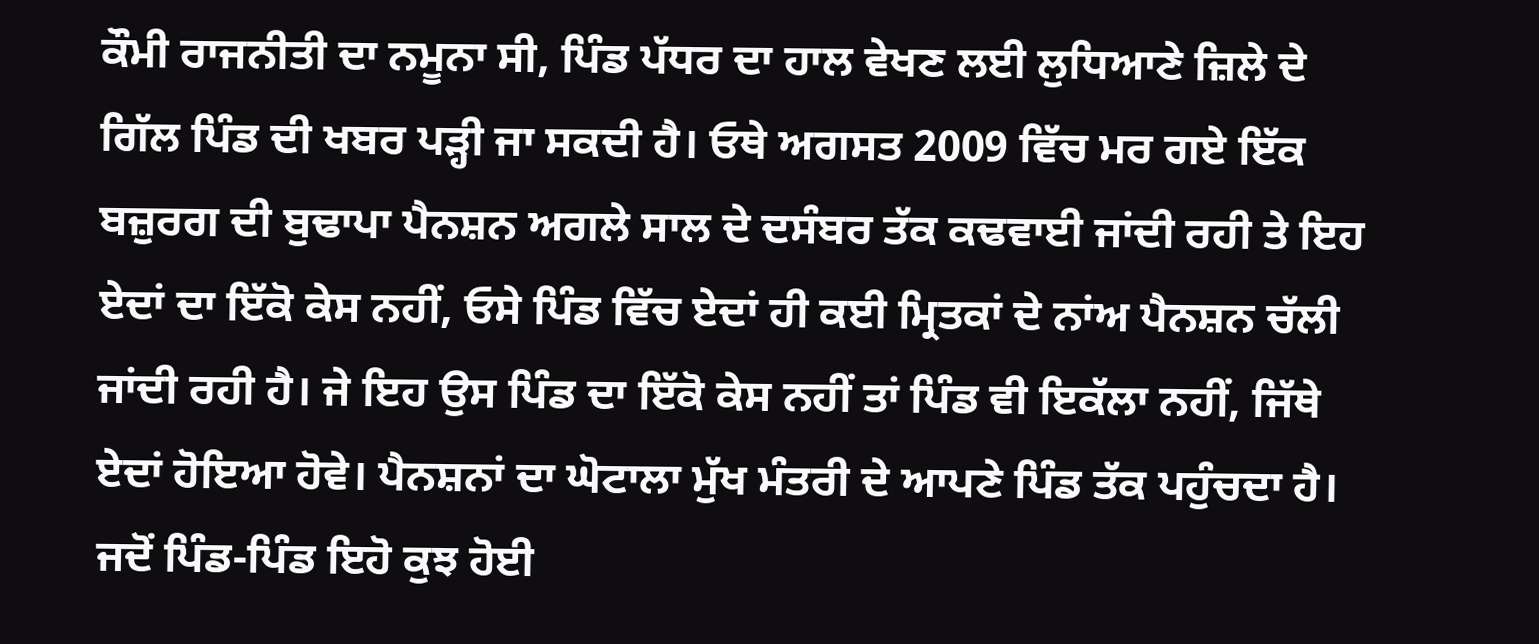ਕੌਮੀ ਰਾਜਨੀਤੀ ਦਾ ਨਮੂਨਾ ਸੀ, ਪਿੰਡ ਪੱਧਰ ਦਾ ਹਾਲ ਵੇਖਣ ਲਈ ਲੁਧਿਆਣੇ ਜ਼ਿਲੇ ਦੇ ਗਿੱਲ ਪਿੰਡ ਦੀ ਖਬਰ ਪੜ੍ਹੀ ਜਾ ਸਕਦੀ ਹੈ। ਓਥੇ ਅਗਸਤ 2009 ਵਿੱਚ ਮਰ ਗਏ ਇੱਕ ਬਜ਼ੁਰਗ ਦੀ ਬੁਢਾਪਾ ਪੈਨਸ਼ਨ ਅਗਲੇ ਸਾਲ ਦੇ ਦਸੰਬਰ ਤੱਕ ਕਢਵਾਈ ਜਾਂਦੀ ਰਹੀ ਤੇ ਇਹ ਏਦਾਂ ਦਾ ਇੱਕੋ ਕੇਸ ਨਹੀਂ, ਓਸੇ ਪਿੰਡ ਵਿੱਚ ਏਦਾਂ ਹੀ ਕਈ ਮ੍ਰਿਤਕਾਂ ਦੇ ਨਾਂਅ ਪੈਨਸ਼ਨ ਚੱਲੀ ਜਾਂਦੀ ਰਹੀ ਹੈ। ਜੇ ਇਹ ਉਸ ਪਿੰਡ ਦਾ ਇੱਕੋ ਕੇਸ ਨਹੀਂ ਤਾਂ ਪਿੰਡ ਵੀ ਇਕੱਲਾ ਨਹੀਂ, ਜਿੱਥੇ ਏਦਾਂ ਹੋਇਆ ਹੋਵੇ। ਪੈਨਸ਼ਨਾਂ ਦਾ ਘੋਟਾਲਾ ਮੁੱਖ ਮੰਤਰੀ ਦੇ ਆਪਣੇ ਪਿੰਡ ਤੱਕ ਪਹੁੰਚਦਾ ਹੈ। ਜਦੋਂ ਪਿੰਡ-ਪਿੰਡ ਇਹੋ ਕੁਝ ਹੋਈ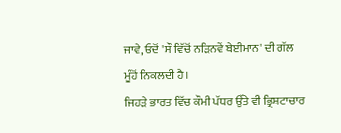ਜਾਵੇ, ਓਦੋਂ 'ਸੌ ਵਿੱਚੋਂ ਨੜਿਨਵੇਂ ਬੇਈਮਾਨ' ਦੀ ਗੱਲ ਮੂੰਹੋਂ ਨਿਕਲਦੀ ਹੈ।
ਜਿਹੜੇ ਭਾਰਤ ਵਿੱਚ ਕੌਮੀ ਪੱਧਰ ਉੱਤੇ ਵੀ ਭ੍ਰਿਸ਼ਟਾਚਾਰ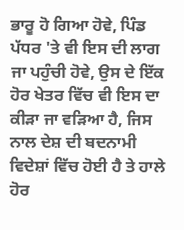ਭਾਰੂ ਹੋ ਗਿਆ ਹੋਵੇ, ਪਿੰਡ ਪੱਧਰ 'ਤੇ ਵੀ ਇਸ ਦੀ ਲਾਗ ਜਾ ਪਹੁੰਚੀ ਹੋਵੇ, ਉਸ ਦੇ ਇੱਕ ਹੋਰ ਖੇਤਰ ਵਿੱਚ ਵੀ ਇਸ ਦਾ ਕੀੜਾ ਜਾ ਵੜਿਆ ਹੈ, ਜਿਸ ਨਾਲ ਦੇਸ਼ ਦੀ ਬਦਨਾਮੀ ਵਿਦੇਸ਼ਾਂ ਵਿੱਚ ਹੋਈ ਹੈ ਤੇ ਹਾਲੇ ਹੋਰ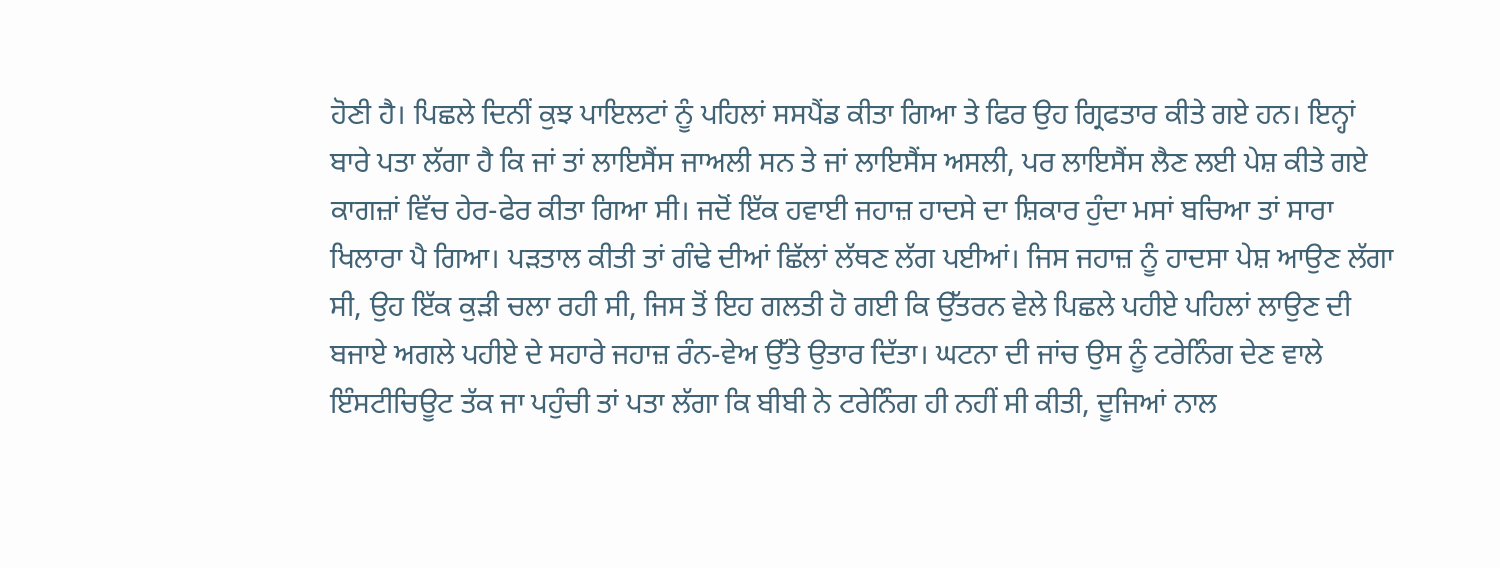ਹੋਣੀ ਹੈ। ਪਿਛਲੇ ਦਿਨੀਂ ਕੁਝ ਪਾਇਲਟਾਂ ਨੂੰ ਪਹਿਲਾਂ ਸਸਪੈਂਡ ਕੀਤਾ ਗਿਆ ਤੇ ਫਿਰ ਉਹ ਗ੍ਰਿਫਤਾਰ ਕੀਤੇ ਗਏ ਹਨ। ਇਨ੍ਹਾਂ ਬਾਰੇ ਪਤਾ ਲੱਗਾ ਹੈ ਕਿ ਜਾਂ ਤਾਂ ਲਾਇਸੈਂਸ ਜਾਅਲੀ ਸਨ ਤੇ ਜਾਂ ਲਾਇਸੈਂਸ ਅਸਲੀ, ਪਰ ਲਾਇਸੈਂਸ ਲੈਣ ਲਈ ਪੇਸ਼ ਕੀਤੇ ਗਏ ਕਾਗਜ਼ਾਂ ਵਿੱਚ ਹੇਰ-ਫੇਰ ਕੀਤਾ ਗਿਆ ਸੀ। ਜਦੋਂ ਇੱਕ ਹਵਾਈ ਜਹਾਜ਼ ਹਾਦਸੇ ਦਾ ਸ਼ਿਕਾਰ ਹੁੰਦਾ ਮਸਾਂ ਬਚਿਆ ਤਾਂ ਸਾਰਾ ਖਿਲਾਰਾ ਪੈ ਗਿਆ। ਪੜਤਾਲ ਕੀਤੀ ਤਾਂ ਗੰਢੇ ਦੀਆਂ ਛਿੱਲਾਂ ਲੱਥਣ ਲੱਗ ਪਈਆਂ। ਜਿਸ ਜਹਾਜ਼ ਨੂੰ ਹਾਦਸਾ ਪੇਸ਼ ਆਉਣ ਲੱਗਾ ਸੀ, ਉਹ ਇੱਕ ਕੁੜੀ ਚਲਾ ਰਹੀ ਸੀ, ਜਿਸ ਤੋਂ ਇਹ ਗਲਤੀ ਹੋ ਗਈ ਕਿ ਉੱਤਰਨ ਵੇਲੇ ਪਿਛਲੇ ਪਹੀਏ ਪਹਿਲਾਂ ਲਾਉਣ ਦੀ ਬਜਾਏ ਅਗਲੇ ਪਹੀਏ ਦੇ ਸਹਾਰੇ ਜਹਾਜ਼ ਰੰਨ-ਵੇਅ ਉੱਤੇ ਉਤਾਰ ਦਿੱਤਾ। ਘਟਨਾ ਦੀ ਜਾਂਚ ਉਸ ਨੂੰ ਟਰੇਨਿੰਗ ਦੇਣ ਵਾਲੇ ਇੰਸਟੀਚਿਊਟ ਤੱਕ ਜਾ ਪਹੁੰਚੀ ਤਾਂ ਪਤਾ ਲੱਗਾ ਕਿ ਬੀਬੀ ਨੇ ਟਰੇਨਿੰਗ ਹੀ ਨਹੀਂ ਸੀ ਕੀਤੀ, ਦੂਜਿਆਂ ਨਾਲ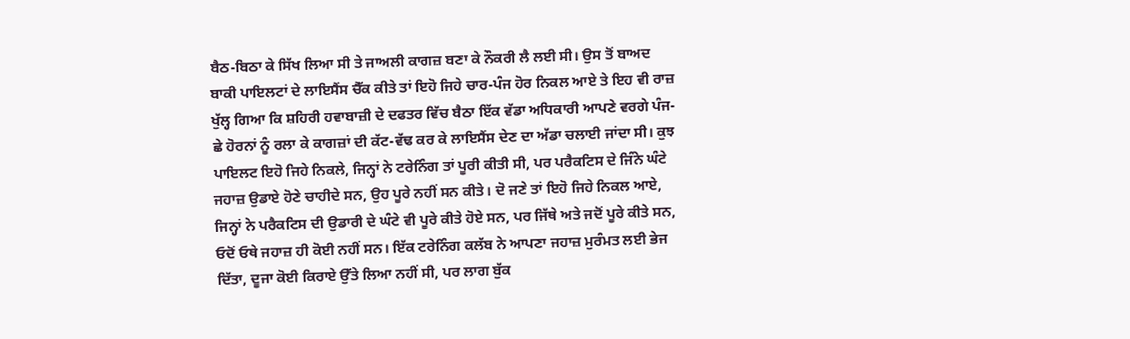ਬੈਠ-ਬਿਠਾ ਕੇ ਸਿੱਖ ਲਿਆ ਸੀ ਤੇ ਜਾਅਲੀ ਕਾਗਜ਼ ਬਣਾ ਕੇ ਨੌਕਰੀ ਲੈ ਲਈ ਸੀ। ਉਸ ਤੋਂ ਬਾਅਦ ਬਾਕੀ ਪਾਇਲਟਾਂ ਦੇ ਲਾਇਸੈਂਸ ਚੈੱਕ ਕੀਤੇ ਤਾਂ ਇਹੋ ਜਿਹੇ ਚਾਰ-ਪੰਜ ਹੋਰ ਨਿਕਲ ਆਏ ਤੇ ਇਹ ਵੀ ਰਾਜ਼ ਖੁੱਲ੍ਹ ਗਿਆ ਕਿ ਸ਼ਹਿਰੀ ਹਵਾਬਾਜ਼ੀ ਦੇ ਦਫਤਰ ਵਿੱਚ ਬੈਠਾ ਇੱਕ ਵੱਡਾ ਅਧਿਕਾਰੀ ਆਪਣੇ ਵਰਗੇ ਪੰਜ-ਛੇ ਹੋਰਨਾਂ ਨੂੰ ਰਲਾ ਕੇ ਕਾਗਜ਼ਾਂ ਦੀ ਕੱਟ-ਵੱਢ ਕਰ ਕੇ ਲਾਇਸੈਂਸ ਦੇਣ ਦਾ ਅੱਡਾ ਚਲਾਈ ਜਾਂਦਾ ਸੀ। ਕੁਝ ਪਾਇਲਟ ਇਹੋ ਜਿਹੇ ਨਿਕਲੇ, ਜਿਨ੍ਹਾਂ ਨੇ ਟਰੇਨਿੰਗ ਤਾਂ ਪੂਰੀ ਕੀਤੀ ਸੀ, ਪਰ ਪਰੈਕਟਿਸ ਦੇ ਜਿੰਨੇ ਘੰਟੇ ਜਹਾਜ਼ ਉਡਾਏ ਹੋਣੇ ਚਾਹੀਦੇ ਸਨ, ਉਹ ਪੂਰੇ ਨਹੀਂ ਸਨ ਕੀਤੇ। ਦੋ ਜਣੇ ਤਾਂ ਇਹੋ ਜਿਹੇ ਨਿਕਲ ਆਏ, ਜਿਨ੍ਹਾਂ ਨੇ ਪਰੈਕਟਿਸ ਦੀ ਉਡਾਰੀ ਦੇ ਘੰਟੇ ਵੀ ਪੂਰੇ ਕੀਤੇ ਹੋਏ ਸਨ, ਪਰ ਜਿੱਥੇ ਅਤੇ ਜਦੋਂ ਪੂਰੇ ਕੀਤੇ ਸਨ, ਓਦੋਂ ਓਥੇ ਜਹਾਜ਼ ਹੀ ਕੋਈ ਨਹੀਂ ਸਨ। ਇੱਕ ਟਰੇਨਿੰਗ ਕਲੱਬ ਨੇ ਆਪਣਾ ਜਹਾਜ਼ ਮੁਰੰਮਤ ਲਈ ਭੇਜ ਦਿੱਤਾ, ਦੂਜਾ ਕੋਈ ਕਿਰਾਏ ਉੱਤੇ ਲਿਆ ਨਹੀਂ ਸੀ, ਪਰ ਲਾਗ ਬੁੱਕ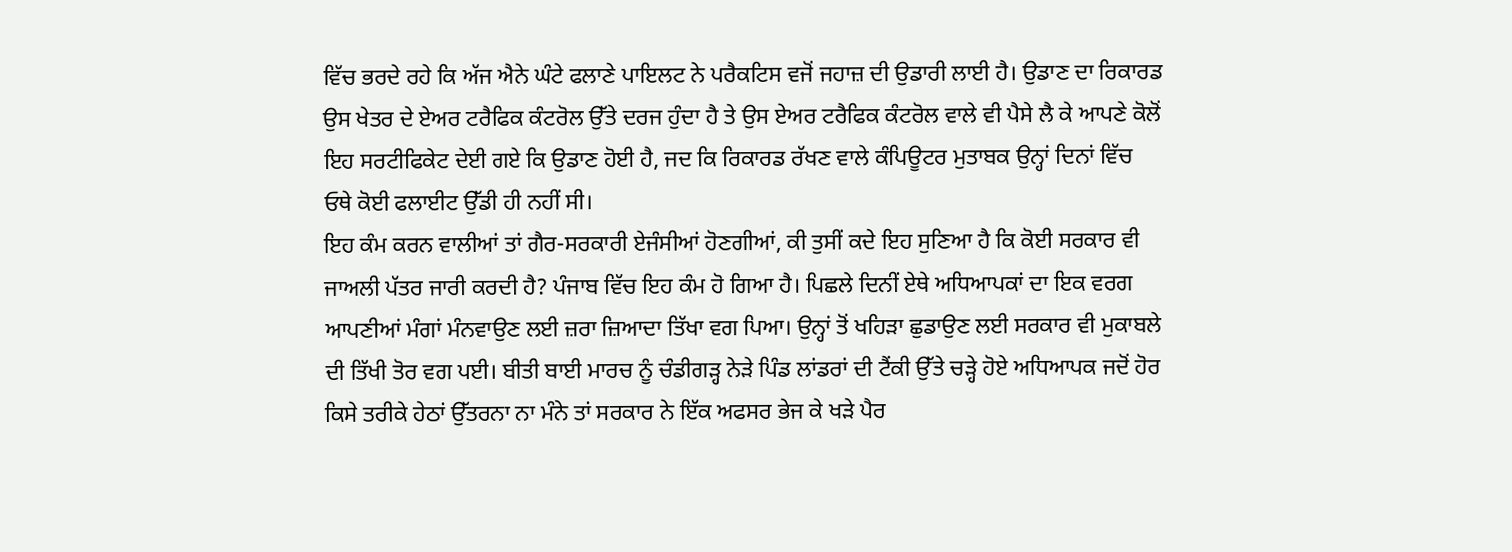ਵਿੱਚ ਭਰਦੇ ਰਹੇ ਕਿ ਅੱਜ ਐਨੇ ਘੰਟੇ ਫਲਾਣੇ ਪਾਇਲਟ ਨੇ ਪਰੈਕਟਿਸ ਵਜੋਂ ਜਹਾਜ਼ ਦੀ ਉਡਾਰੀ ਲਾਈ ਹੈ। ਉਡਾਣ ਦਾ ਰਿਕਾਰਡ ਉਸ ਖੇਤਰ ਦੇ ਏਅਰ ਟਰੈਫਿਕ ਕੰਟਰੋਲ ਉੱਤੇ ਦਰਜ ਹੁੰਦਾ ਹੈ ਤੇ ਉਸ ਏਅਰ ਟਰੈਫਿਕ ਕੰਟਰੋਲ ਵਾਲੇ ਵੀ ਪੈਸੇ ਲੈ ਕੇ ਆਪਣੇ ਕੋਲੋਂ ਇਹ ਸਰਟੀਫਿਕੇਟ ਦੇਈ ਗਏ ਕਿ ਉਡਾਣ ਹੋਈ ਹੈ, ਜਦ ਕਿ ਰਿਕਾਰਡ ਰੱਖਣ ਵਾਲੇ ਕੰਪਿਊਟਰ ਮੁਤਾਬਕ ਉਨ੍ਹਾਂ ਦਿਨਾਂ ਵਿੱਚ ਓਥੇ ਕੋਈ ਫਲਾਈਟ ਉੱਡੀ ਹੀ ਨਹੀਂ ਸੀ।
ਇਹ ਕੰਮ ਕਰਨ ਵਾਲੀਆਂ ਤਾਂ ਗੈਰ-ਸਰਕਾਰੀ ਏਜੰਸੀਆਂ ਹੋਣਗੀਆਂ, ਕੀ ਤੁਸੀਂ ਕਦੇ ਇਹ ਸੁਣਿਆ ਹੈ ਕਿ ਕੋਈ ਸਰਕਾਰ ਵੀ ਜਾਅਲੀ ਪੱਤਰ ਜਾਰੀ ਕਰਦੀ ਹੈ? ਪੰਜਾਬ ਵਿੱਚ ਇਹ ਕੰਮ ਹੋ ਗਿਆ ਹੈ। ਪਿਛਲੇ ਦਿਨੀਂ ਏਥੇ ਅਧਿਆਪਕਾਂ ਦਾ ਇਕ ਵਰਗ ਆਪਣੀਆਂ ਮੰਗਾਂ ਮੰਨਵਾਉਣ ਲਈ ਜ਼ਰਾ ਜ਼ਿਆਦਾ ਤਿੱਖਾ ਵਗ ਪਿਆ। ਉਨ੍ਹਾਂ ਤੋਂ ਖਹਿੜਾ ਛੁਡਾਉਣ ਲਈ ਸਰਕਾਰ ਵੀ ਮੁਕਾਬਲੇ ਦੀ ਤਿੱਖੀ ਤੋਰ ਵਗ ਪਈ। ਬੀਤੀ ਬਾਈ ਮਾਰਚ ਨੂੰ ਚੰਡੀਗੜ੍ਹ ਨੇੜੇ ਪਿੰਡ ਲਾਂਡਰਾਂ ਦੀ ਟੈਂਕੀ ਉੱਤੇ ਚੜ੍ਹੇ ਹੋਏ ਅਧਿਆਪਕ ਜਦੋਂ ਹੋਰ ਕਿਸੇ ਤਰੀਕੇ ਹੇਠਾਂ ਉੱਤਰਨਾ ਨਾ ਮੰਨੇ ਤਾਂ ਸਰਕਾਰ ਨੇ ਇੱਕ ਅਫਸਰ ਭੇਜ ਕੇ ਖੜੇ ਪੈਰ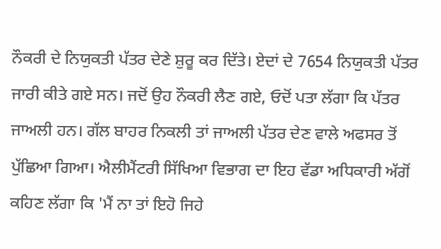ਨੌਕਰੀ ਦੇ ਨਿਯੁਕਤੀ ਪੱਤਰ ਦੇਣੇ ਸ਼ੁਰੂ ਕਰ ਦਿੱਤੇ। ਏਦਾਂ ਦੇ 7654 ਨਿਯੁਕਤੀ ਪੱਤਰ ਜਾਰੀ ਕੀਤੇ ਗਏ ਸਨ। ਜਦੋਂ ਉਹ ਨੌਕਰੀ ਲੈਣ ਗਏ, ਓਦੋਂ ਪਤਾ ਲੱਗਾ ਕਿ ਪੱਤਰ ਜਾਅਲੀ ਹਨ। ਗੱਲ ਬਾਹਰ ਨਿਕਲੀ ਤਾਂ ਜਾਅਲੀ ਪੱਤਰ ਦੇਣ ਵਾਲੇ ਅਫਸਰ ਤੋਂ ਪੁੱਛਿਆ ਗਿਆ। ਐਲੀਮੈਂਟਰੀ ਸਿੱਖਿਆ ਵਿਭਾਗ ਦਾ ਇਹ ਵੱਡਾ ਅਧਿਕਾਰੀ ਅੱਗੋਂ ਕਹਿਣ ਲੱਗਾ ਕਿ 'ਮੈਂ ਨਾ ਤਾਂ ਇਹੋ ਜਿਹੇ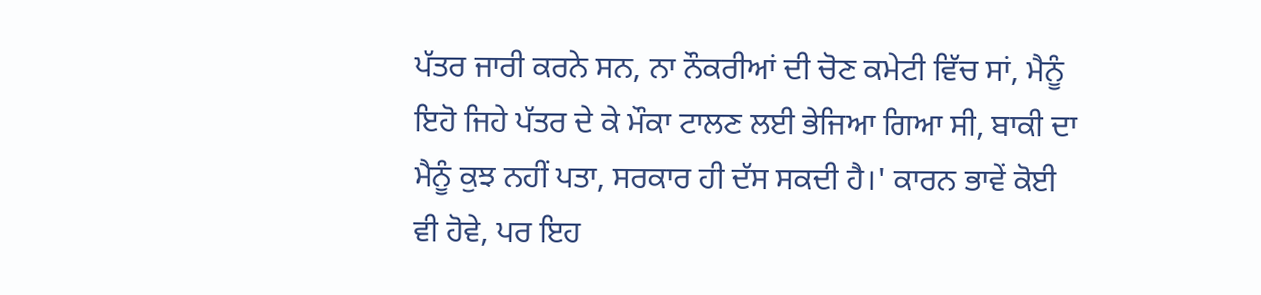ਪੱਤਰ ਜਾਰੀ ਕਰਨੇ ਸਨ, ਨਾ ਨੌਕਰੀਆਂ ਦੀ ਚੋਣ ਕਮੇਟੀ ਵਿੱਚ ਸਾਂ, ਮੈਨੂੰ ਇਹੋ ਜਿਹੇ ਪੱਤਰ ਦੇ ਕੇ ਮੌਕਾ ਟਾਲਣ ਲਈ ਭੇਜਿਆ ਗਿਆ ਸੀ, ਬਾਕੀ ਦਾ ਮੈਨੂੰ ਕੁਝ ਨਹੀਂ ਪਤਾ, ਸਰਕਾਰ ਹੀ ਦੱਸ ਸਕਦੀ ਹੈ।' ਕਾਰਨ ਭਾਵੇਂ ਕੋਈ ਵੀ ਹੋਵੇ, ਪਰ ਇਹ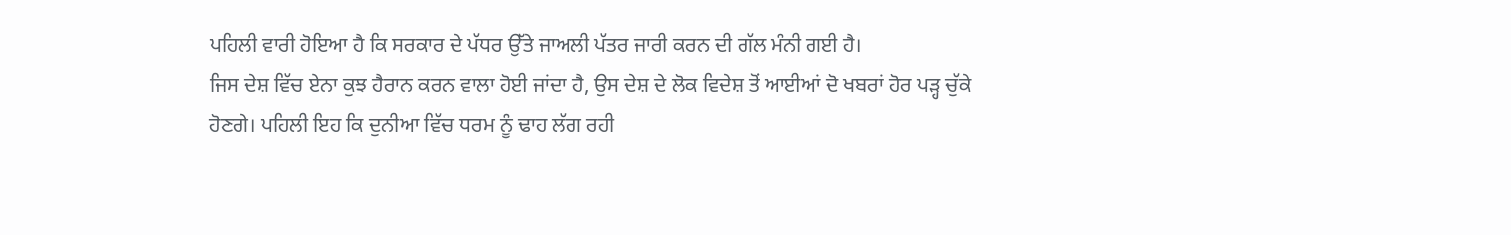ਪਹਿਲੀ ਵਾਰੀ ਹੋਇਆ ਹੈ ਕਿ ਸਰਕਾਰ ਦੇ ਪੱਧਰ ਉੱਤੇ ਜਾਅਲੀ ਪੱਤਰ ਜਾਰੀ ਕਰਨ ਦੀ ਗੱਲ ਮੰਨੀ ਗਈ ਹੈ।
ਜਿਸ ਦੇਸ਼ ਵਿੱਚ ਏਨਾ ਕੁਝ ਹੈਰਾਨ ਕਰਨ ਵਾਲਾ ਹੋਈ ਜਾਂਦਾ ਹੈ, ਉਸ ਦੇਸ਼ ਦੇ ਲੋਕ ਵਿਦੇਸ਼ ਤੋਂ ਆਈਆਂ ਦੋ ਖਬਰਾਂ ਹੋਰ ਪੜ੍ਹ ਚੁੱਕੇ ਹੋਣਗੇ। ਪਹਿਲੀ ਇਹ ਕਿ ਦੁਨੀਆ ਵਿੱਚ ਧਰਮ ਨੂੰ ਢਾਹ ਲੱਗ ਰਹੀ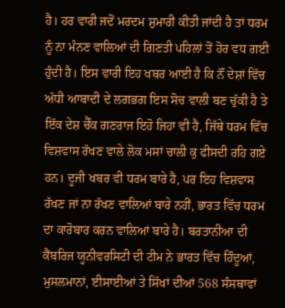ਹੈ। ਹਰ ਵਾਰੀ ਜਦੋਂ ਮਰਦਮ ਸ਼ੁਮਾਰੀ ਕੀਤੀ ਜਾਂਦੀ ਹੈ ਤਾਂ ਧਰਮ ਨੂੰ ਨਾ ਮੰਨਣ ਵਾਲਿਆਂ ਦੀ ਗਿਣਤੀ ਪਹਿਲਾਂ ਤੋਂ ਹੋਰ ਵਧ ਗਈ ਹੁੰਦੀ ਹੈ। ਇਸ ਵਾਰੀ ਇਹ ਖਬਰ ਆਈ ਹੈ ਕਿ ਨੌਂ ਦੇਸ਼ਾਂ ਵਿੱਚ ਅੱਧੀ ਆਬਾਦੀ ਦੇ ਲਗਭਗ ਇਸ ਸੋਚ ਵਾਲੀ ਬਣ ਚੁੱਕੀ ਹੈ ਤੇ ਇੱਕ ਦੇਸ਼ ਚੈੱਕ ਗਣਰਾਜ ਇਹੋ ਜਿਹਾ ਵੀ ਹੈ, ਜਿੱਥੇ ਧਰਮ ਵਿੱਚ ਵਿਸ਼ਵਾਸ ਰੱਖਣ ਵਾਲੇ ਲੋਕ ਮਸਾਂ ਚਾਲੀ ਕੁ ਫੀਸਦੀ ਰਹਿ ਗਏ ਹਨ। ਦੂਜੀ ਖਬਰ ਵੀ ਧਰਮ ਬਾਰੇ ਹੈ, ਪਰ ਇਹ ਵਿਸ਼ਵਾਸ ਰੱਖਣ ਜਾਂ ਨਾ ਰੱਖਣ ਵਾਲਿਆਂ ਬਾਰੇ ਨਹੀਂ, ਭਾਰਤ ਵਿੱਚ ਧਰਮ ਦਾ ਕਾਰੋਬਾਰ ਕਰਨ ਵਾਲਿਆਂ ਬਾਰੇ ਹੈ। ਬਰਤਾਨੀਆ ਦੀ ਕੈਂਬਰਿਜ ਯੂਨੀਵਰਸਿਟੀ ਦੀ ਟੀਮ ਨੇ ਭਾਰਤ ਵਿੱਚ ਹਿੰਦੂਆਂ, ਮੁਸਲਮਾਨਾਂ, ਈਸਾਈਆਂ ਤੇ ਸਿੱਖਾਂ ਦੀਆਂ 568 ਸੰਸਥਾਵਾਂ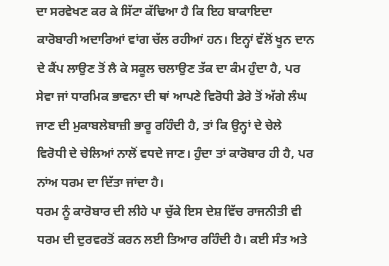ਦਾ ਸਰਵੇਖਣ ਕਰ ਕੇ ਸਿੱਟਾ ਕੱਢਿਆ ਹੈ ਕਿ ਇਹ ਬਾਕਾਇਦਾ ਕਾਰੋਬਾਰੀ ਅਦਾਰਿਆਂ ਵਾਂਗ ਚੱਲ ਰਹੀਆਂ ਹਨ। ਇਨ੍ਹਾਂ ਵੱਲੋਂ ਖੂਨ ਦਾਨ ਦੇ ਕੈਂਪ ਲਾਉਣ ਤੋਂ ਲੈ ਕੇ ਸਕੂਲ ਚਲਾਉਣ ਤੱਕ ਦਾ ਕੰਮ ਹੁੰਦਾ ਹੈ, ਪਰ ਸੇਵਾ ਜਾਂ ਧਾਰਮਿਕ ਭਾਵਨਾ ਦੀ ਥਾਂ ਆਪਣੇ ਵਿਰੋਧੀ ਡੇਰੇ ਤੋਂ ਅੱਗੇ ਲੰਘ ਜਾਣ ਦੀ ਮੁਕਾਬਲੇਬਾਜ਼ੀ ਭਾਰੂ ਰਹਿੰਦੀ ਹੈ, ਤਾਂ ਕਿ ਉਨ੍ਹਾਂ ਦੇ ਚੇਲੇ ਵਿਰੋਧੀ ਦੇ ਚੇਲਿਆਂ ਨਾਲੋਂ ਵਧਦੇ ਜਾਣ। ਹੁੰਦਾ ਤਾਂ ਕਾਰੋਬਾਰ ਹੀ ਹੈ, ਪਰ ਨਾਂਅ ਧਰਮ ਦਾ ਦਿੱਤਾ ਜਾਂਦਾ ਹੈ।
ਧਰਮ ਨੂੰ ਕਾਰੋਬਾਰ ਦੀ ਲੀਹੇ ਪਾ ਚੁੱਕੇ ਇਸ ਦੇਸ਼ ਵਿੱਚ ਰਾਜਨੀਤੀ ਵੀ ਧਰਮ ਦੀ ਦੁਰਵਰਤੋਂ ਕਰਨ ਲਈ ਤਿਆਰ ਰਹਿੰਦੀ ਹੈ। ਕਈ ਸੰਤ ਅਤੇ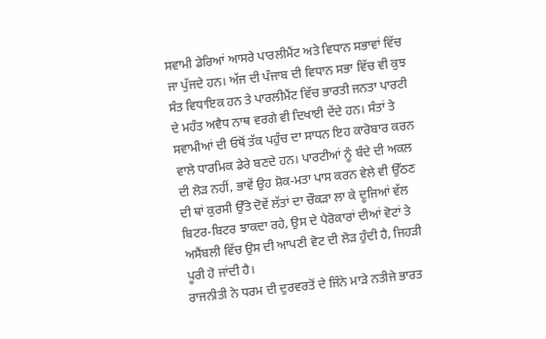ਸਵਾਮੀ ਡੇਰਿਆਂ ਆਸਰੇ ਪਾਰਲੀਮੈਂਟ ਅਤੇ ਵਿਧਾਨ ਸਭਾਵਾਂ ਵਿੱਚ ਜਾ ਪੁੱਜਦੇ ਹਨ। ਅੱਜ ਦੀ ਪੰਜਾਬ ਦੀ ਵਿਧਾਨ ਸਭਾ ਵਿੱਚ ਵੀ ਕੁਝ ਸੰਤ ਵਿਧਾਇਕ ਹਨ ਤੇ ਪਾਰਲੀਮੈਂਟ ਵਿੱਚ ਭਾਰਤੀ ਜਨਤਾ ਪਾਰਟੀ ਦੇ ਮਹੰਤ ਅਵੈਧ ਨਾਥ ਵਰਗੇ ਵੀ ਦਿਖਾਈ ਦੇਂਦੇ ਹਨ। ਸੰਤਾਂ ਤੇ ਸਵਾਮੀਆਂ ਦੀ ਓਥੋਂ ਤੱਕ ਪਹੁੰਚ ਦਾ ਸਾਧਨ ਇਹ ਕਾਰੋਬਾਰ ਕਰਨ ਵਾਲੇ ਧਾਰਮਿਕ ਡੇਰੇ ਬਣਦੇ ਹਨ। ਪਾਰਟੀਆਂ ਨੂੰ ਬੰਦੇ ਦੀ ਅਕਲ ਦੀ ਲੋੜ ਨਹੀਂ, ਭਾਵੇਂ ਉਹ ਸ਼ੋਕ-ਮਤਾ ਪਾਸ ਕਰਨ ਵੇਲੇ ਵੀ ਉੱਠਣ ਦੀ ਥਾਂ ਕੁਰਸੀ ਉੱਤੇ ਦੋਵੇਂ ਲੱਤਾਂ ਦਾ ਚੌਕੜਾ ਲਾ ਕੇ ਦੂਜਿਆਂ ਵੱਲ ਬਿਟਰ-ਬਿਟਰ ਝਾਕਦਾ ਰਹੇ, ਉਸ ਦੇ ਪੈਰੋਕਾਰਾਂ ਦੀਆਂ ਵੋਟਾਂ ਤੇ ਅਸੈਂਬਲੀ ਵਿੱਚ ਉਸ ਦੀ ਆਪਣੀ ਵੋਟ ਦੀ ਲੋੜ ਹੁੰਦੀ ਹੈ, ਜਿਹੜੀ ਪੂਰੀ ਹੋ ਜਾਂਦੀ ਹੈ।
ਰਾਜਨੀਤੀ ਨੇ ਧਰਮ ਦੀ ਦੁਰਵਰਤੋਂ ਦੇ ਜਿੰਨੇ ਮਾੜੇ ਨਤੀਜੇ ਭਾਰਤ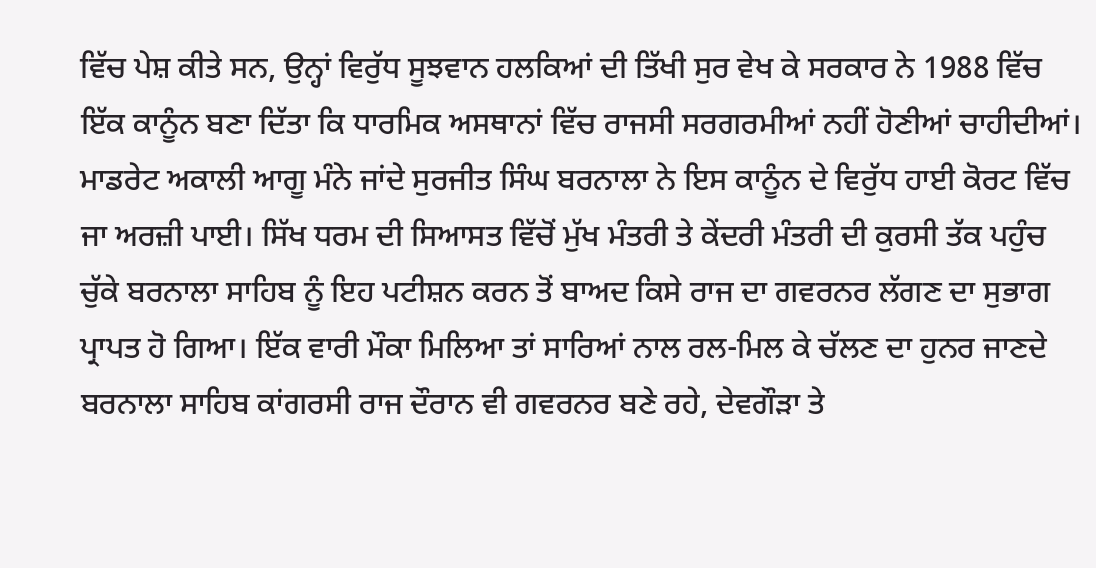ਵਿੱਚ ਪੇਸ਼ ਕੀਤੇ ਸਨ, ਉਨ੍ਹਾਂ ਵਿਰੁੱਧ ਸੂਝਵਾਨ ਹਲਕਿਆਂ ਦੀ ਤਿੱਖੀ ਸੁਰ ਵੇਖ ਕੇ ਸਰਕਾਰ ਨੇ 1988 ਵਿੱਚ ਇੱਕ ਕਾਨੂੰਨ ਬਣਾ ਦਿੱਤਾ ਕਿ ਧਾਰਮਿਕ ਅਸਥਾਨਾਂ ਵਿੱਚ ਰਾਜਸੀ ਸਰਗਰਮੀਆਂ ਨਹੀਂ ਹੋਣੀਆਂ ਚਾਹੀਦੀਆਂ। ਮਾਡਰੇਟ ਅਕਾਲੀ ਆਗੂ ਮੰਨੇ ਜਾਂਦੇ ਸੁਰਜੀਤ ਸਿੰਘ ਬਰਨਾਲਾ ਨੇ ਇਸ ਕਾਨੂੰਨ ਦੇ ਵਿਰੁੱਧ ਹਾਈ ਕੋਰਟ ਵਿੱਚ ਜਾ ਅਰਜ਼ੀ ਪਾਈ। ਸਿੱਖ ਧਰਮ ਦੀ ਸਿਆਸਤ ਵਿੱਚੋਂ ਮੁੱਖ ਮੰਤਰੀ ਤੇ ਕੇਂਦਰੀ ਮੰਤਰੀ ਦੀ ਕੁਰਸੀ ਤੱਕ ਪਹੁੰਚ ਚੁੱਕੇ ਬਰਨਾਲਾ ਸਾਹਿਬ ਨੂੰ ਇਹ ਪਟੀਸ਼ਨ ਕਰਨ ਤੋਂ ਬਾਅਦ ਕਿਸੇ ਰਾਜ ਦਾ ਗਵਰਨਰ ਲੱਗਣ ਦਾ ਸੁਭਾਗ ਪ੍ਰਾਪਤ ਹੋ ਗਿਆ। ਇੱਕ ਵਾਰੀ ਮੌਕਾ ਮਿਲਿਆ ਤਾਂ ਸਾਰਿਆਂ ਨਾਲ ਰਲ-ਮਿਲ ਕੇ ਚੱਲਣ ਦਾ ਹੁਨਰ ਜਾਣਦੇ ਬਰਨਾਲਾ ਸਾਹਿਬ ਕਾਂਗਰਸੀ ਰਾਜ ਦੌਰਾਨ ਵੀ ਗਵਰਨਰ ਬਣੇ ਰਹੇ, ਦੇਵਗੌੜਾ ਤੇ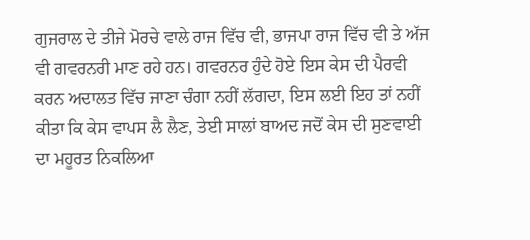ਗੁਜਰਾਲ ਦੇ ਤੀਜੇ ਮੋਰਚੇ ਵਾਲੇ ਰਾਜ ਵਿੱਚ ਵੀ, ਭਾਜਪਾ ਰਾਜ ਵਿੱਚ ਵੀ ਤੇ ਅੱਜ ਵੀ ਗਵਰਨਰੀ ਮਾਣ ਰਹੇ ਹਨ। ਗਵਰਨਰ ਹੁੰਦੇ ਹੋਏ ਇਸ ਕੇਸ ਦੀ ਪੈਰਵੀ ਕਰਨ ਅਦਾਲਤ ਵਿੱਚ ਜਾਣਾ ਚੰਗਾ ਨਹੀਂ ਲੱਗਦਾ, ਇਸ ਲਈ ਇਹ ਤਾਂ ਨਹੀਂ ਕੀਤਾ ਕਿ ਕੇਸ ਵਾਪਸ ਲੈ ਲੈਣ, ਤੇਈ ਸਾਲਾਂ ਬਾਅਦ ਜਦੋਂ ਕੇਸ ਦੀ ਸੁਣਵਾਈ ਦਾ ਮਹੂਰਤ ਨਿਕਲਿਆ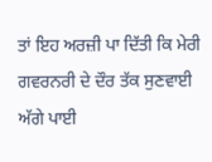ਤਾਂ ਇਹ ਅਰਜ਼ੀ ਪਾ ਦਿੱਤੀ ਕਿ ਮੇਰੀ ਗਵਰਨਰੀ ਦੇ ਦੌਰ ਤੱਕ ਸੁਣਵਾਈ ਅੱਗੇ ਪਾਈ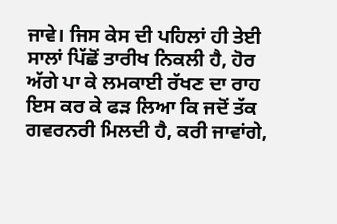ਜਾਵੇ। ਜਿਸ ਕੇਸ ਦੀ ਪਹਿਲਾਂ ਹੀ ਤੇਈ ਸਾਲਾਂ ਪਿੱਛੋਂ ਤਾਰੀਖ ਨਿਕਲੀ ਹੈ, ਹੋਰ ਅੱਗੇ ਪਾ ਕੇ ਲਮਕਾਈ ਰੱਖਣ ਦਾ ਰਾਹ ਇਸ ਕਰ ਕੇ ਫੜ ਲਿਆ ਕਿ ਜਦੋਂ ਤੱਕ ਗਵਰਨਰੀ ਮਿਲਦੀ ਹੈ, ਕਰੀ ਜਾਵਾਂਗੇ,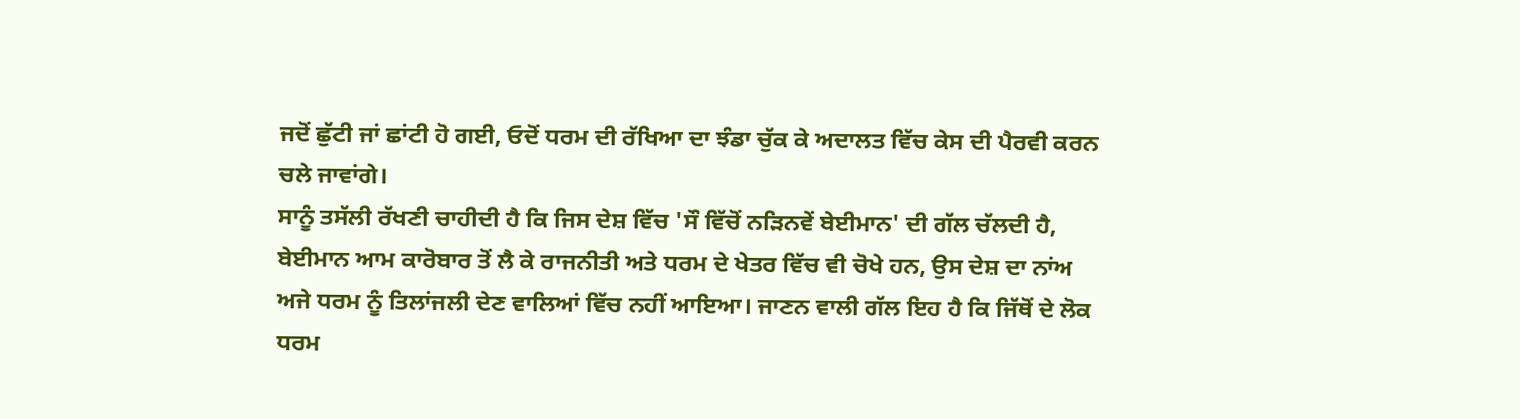ਜਦੋਂ ਛੁੱਟੀ ਜਾਂ ਛਾਂਟੀ ਹੋ ਗਈ, ਓਦੋਂ ਧਰਮ ਦੀ ਰੱਖਿਆ ਦਾ ਝੰਡਾ ਚੁੱਕ ਕੇ ਅਦਾਲਤ ਵਿੱਚ ਕੇਸ ਦੀ ਪੈਰਵੀ ਕਰਨ ਚਲੇ ਜਾਵਾਂਗੇ।
ਸਾਨੂੰ ਤਸੱਲੀ ਰੱਖਣੀ ਚਾਹੀਦੀ ਹੈ ਕਿ ਜਿਸ ਦੇਸ਼ ਵਿੱਚ 'ਸੌ ਵਿੱਚੋਂ ਨੜਿਨਵੇਂ ਬੇਈਮਾਨ' ਦੀ ਗੱਲ ਚੱਲਦੀ ਹੈ, ਬੇਈਮਾਨ ਆਮ ਕਾਰੋਬਾਰ ਤੋਂ ਲੈ ਕੇ ਰਾਜਨੀਤੀ ਅਤੇ ਧਰਮ ਦੇ ਖੇਤਰ ਵਿੱਚ ਵੀ ਚੋਖੇ ਹਨ, ਉਸ ਦੇਸ਼ ਦਾ ਨਾਂਅ ਅਜੇ ਧਰਮ ਨੂੰ ਤਿਲਾਂਜਲੀ ਦੇਣ ਵਾਲਿਆਂ ਵਿੱਚ ਨਹੀਂ ਆਇਆ। ਜਾਣਨ ਵਾਲੀ ਗੱਲ ਇਹ ਹੈ ਕਿ ਜਿੱਥੋਂ ਦੇ ਲੋਕ ਧਰਮ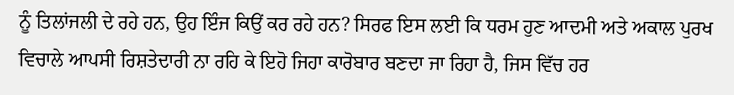ਨੂੰ ਤਿਲਾਂਜਲੀ ਦੇ ਰਹੇ ਹਨ, ਉਹ ਇੰਜ ਕਿਉਂ ਕਰ ਰਹੇ ਹਨ? ਸਿਰਫ ਇਸ ਲਈ ਕਿ ਧਰਮ ਹੁਣ ਆਦਮੀ ਅਤੇ ਅਕਾਲ ਪੁਰਖ ਵਿਚਾਲੇ ਆਪਸੀ ਰਿਸ਼ਤੇਦਾਰੀ ਨਾ ਰਹਿ ਕੇ ਇਹੋ ਜਿਹਾ ਕਾਰੋਬਾਰ ਬਣਦਾ ਜਾ ਰਿਹਾ ਹੈ, ਜਿਸ ਵਿੱਚ ਹਰ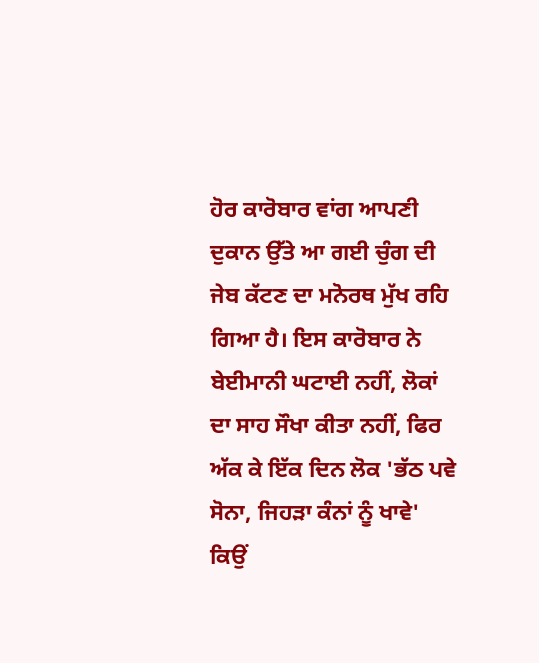ਹੋਰ ਕਾਰੋਬਾਰ ਵਾਂਗ ਆਪਣੀ ਦੁਕਾਨ ਉੱਤੇ ਆ ਗਈ ਚੁੰਗ ਦੀ ਜੇਬ ਕੱਟਣ ਦਾ ਮਨੋਰਥ ਮੁੱਖ ਰਹਿ ਗਿਆ ਹੈ। ਇਸ ਕਾਰੋਬਾਰ ਨੇ ਬੇਈਮਾਨੀ ਘਟਾਈ ਨਹੀਂ, ਲੋਕਾਂ ਦਾ ਸਾਹ ਸੌਖਾ ਕੀਤਾ ਨਹੀਂ, ਫਿਰ ਅੱਕ ਕੇ ਇੱਕ ਦਿਨ ਲੋਕ 'ਭੱਠ ਪਵੇ ਸੋਨਾ, ਜਿਹੜਾ ਕੰਨਾਂ ਨੂੰ ਖਾਵੇ' ਕਿਉਂ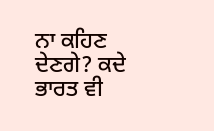ਨਾ ਕਹਿਣ ਦੇਣਗੇ? ਕਦੇ ਭਾਰਤ ਵੀ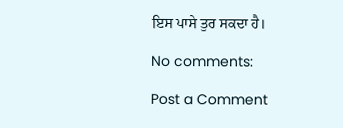ਇਸ ਪਾਸੇ ਤੁਰ ਸਕਦਾ ਹੈ।

No comments:

Post a Comment